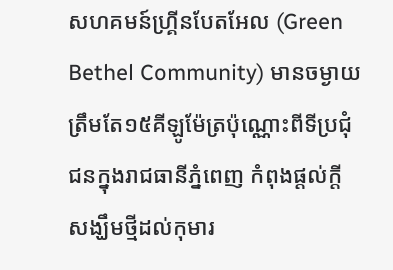សហគមន៍ហ្គ្រីនបែតអែល (Green Bethel Community) មានចម្ងាយត្រឹមតែ១៥គីឡូម៉ែត្រប៉ុណ្ណោះពីទីប្រជុំជនក្នុងរាជធានីភ្នំពេញ កំពុងផ្ដល់ក្ដីសង្ឃឹមថ្មីដល់កុមារ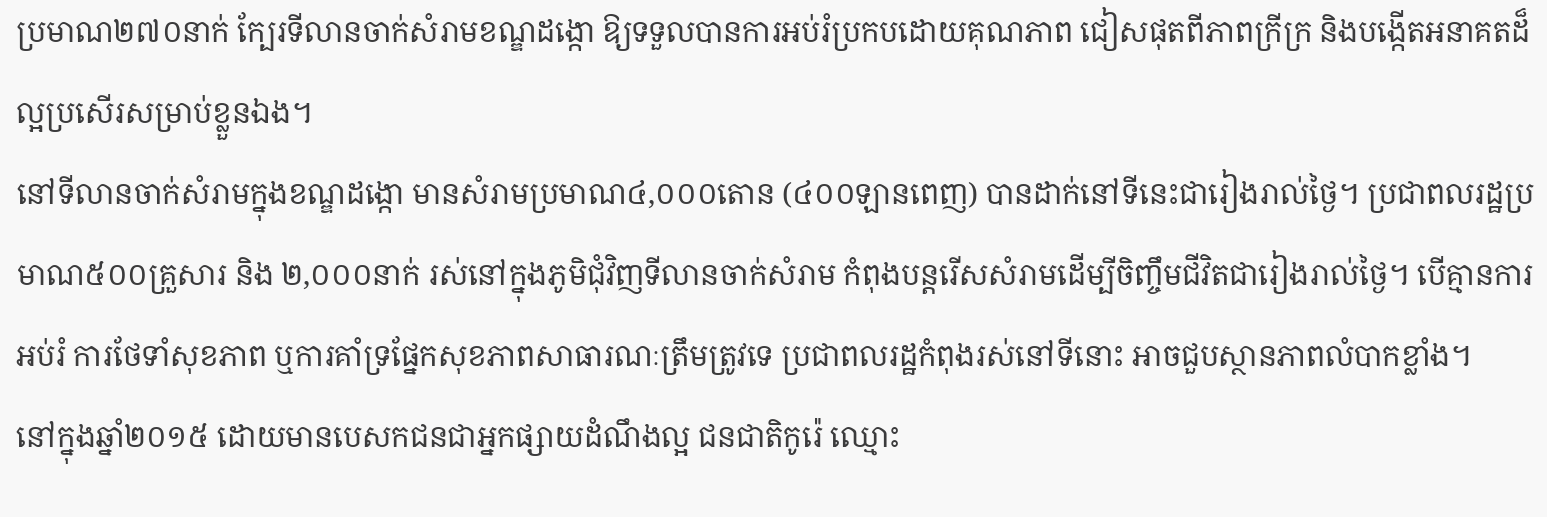ប្រមាណ២៧០នាក់ ក្បែរទីលានចាក់សំរាមខណ្ឌដង្កោ ឱ្យទទួលបានការអប់រំប្រកបដោយគុណភាព ជៀសផុតពីភាពក្រីក្រ និងបង្កើតអនាគតដ៏ល្អប្រសើរសម្រាប់ខ្លួនឯង។
នៅទីលានចាក់សំរាមក្នុងខណ្ឌដង្កោ មានសំរាមប្រមាណ៤,០០០តោន (៤០០ឡានពេញ) បានដាក់នៅទីនេះជារៀងរាល់ថ្ងៃ។ ប្រជាពលរដ្ឋប្រមាណ៥០០គ្រួសារ និង ២,០០០នាក់ រស់នៅក្នុងភូមិជុំវិញទីលានចាក់សំរាម កំពុងបន្តរើសសំរាមដើម្បីចិញ្ចឹមជីវិតជារៀងរាល់ថ្ងៃ។ បើគ្មានការអប់រំ ការថែទាំសុខភាព ឬការគាំទ្រផ្នែកសុខភាពសាធារណៈត្រឹមត្រូវទេ ប្រជាពលរដ្ឋកំពុងរស់នៅទីនោះ អាចជួបស្ថានភាពលំបាកខ្លាំង។
នៅក្នុងឆ្នាំ២០១៥ ដោយមានបេសកជនជាអ្នកផ្សាយដំណឹងល្អ ជនជាតិកូរ៉េ ឈ្មោះ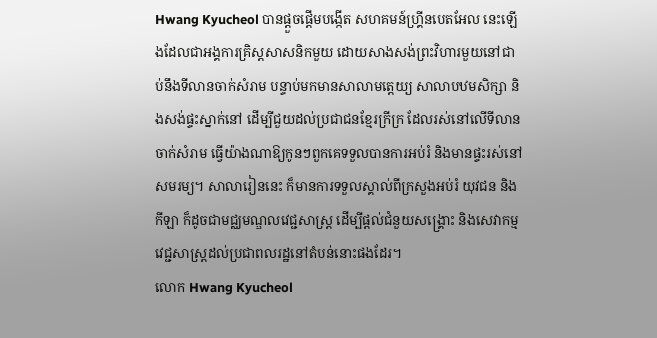Hwang Kyucheol បានផ្ដួចផ្ដើមបង្កើត សហគមន៍ហ្គ្រីនបេតអែល នេះឡើងដែលជាអង្គការគ្រិស្តសាសនិកមួយ ដោយសាងសង់ព្រះវិហារមួយនៅជាប់នឹងទីលានចាក់សំរាម បន្ទាប់មកមានសាលាមត្តេយ្យ សាលាបឋមសិក្សា និងសង់ផ្ទះស្នាក់នៅ ដើម្បីជួយដល់ប្រជាជនខ្មែរក្រីក្រ ដែលរស់នៅលើទីលានចាក់សំរាម ធ្វើយ៉ាងណាឱ្យកូនៗពួកគេទទួលបានការអប់រំ និងមានផ្ទះរស់នៅសមរម្យ។ សាលារៀននេះ ក៏មានការទទួលស្គាល់ពីក្រសួងអប់រំ យុវជន និងកីឡា ក៏ដូចជាមជ្ឈមណ្ឌលវេជ្ជសាស្ត្រ ដើម្បីផ្តល់ជំនួយសង្គ្រោះ និងសេវាកម្មវេជ្ជសាស្ត្រដល់ប្រជាពលរដ្ឋនៅតំបន់នោះផងដែរ។
លោក Hwang Kyucheol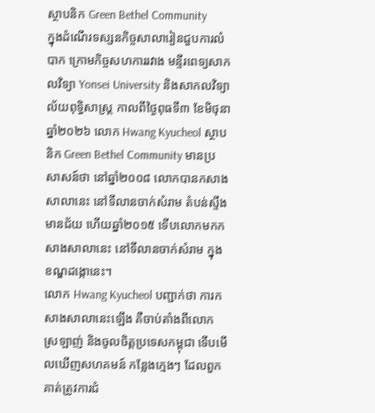ស្ថាបនិក Green Bethel Community
ក្នុងដំណើរទស្សនកិច្ចសាលារៀនជួបការលំបាក ក្រោមកិច្ចសហការរវាង មន្ទីរពេទ្យសាកលវិទ្យា Yonsei University និងសាកលវិទ្យាល័យពុទ្ធិសាស្រ្ត កាលពីថ្ងៃពុធទី៣ ខែមិថុនា ឆ្នាំ២០២៦ លោក Hwang Kyucheol ស្ថាបនិក Green Bethel Community មានប្រសាសន៍ថា នៅឆ្នាំ២០០៨ លោកបានកសាងសាលានេះ នៅទីលានចាក់សំរាម តំបន់ស្ទឹងមានជ័យ ហើយឆ្នាំ២០១៥ ទើបលោកមកកសាងសាលានេះ នៅទីលានចាក់សំរាម ក្នុងខណ្ឌដង្កោនេះ។
លោក Hwang Kyucheol បញ្ជាក់ថា ការកសាងសាលានេះឡើង គឺចាប់តាំងពីលោកស្រឡាញ់ និងចូលចិត្តប្រទេសកម្ពុជា ទើបមើលឃើញសហគមន៍ កន្លែងក្មេងៗ ដែលពួកគាត់ត្រូវការជំ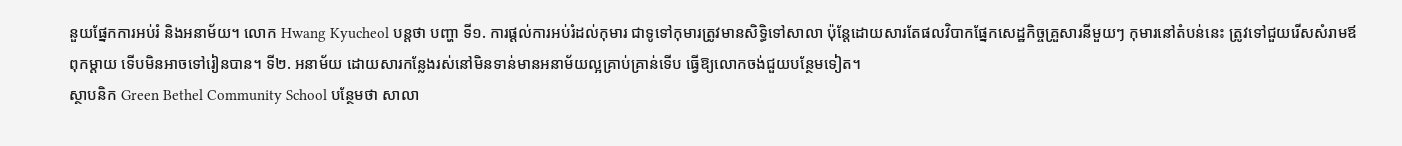នួយផ្នែកការអប់រំ និងអនាម័យ។ លោក Hwang Kyucheol បន្តថា បញ្ហា ទី១. ការផ្ដល់ការអប់រំដល់កុមារ ជាទូទៅកុមារត្រូវមានសិទ្ធិទៅសាលា ប៉ុន្តែដោយសារតែផលវិបាកផ្នែកសេដ្ឋកិច្ចគ្រួសារនីមួយៗ កុមារនៅតំបន់នេះ ត្រូវទៅជួយរើសសំរាមឪពុកម្ដាយ ទើបមិនអាចទៅរៀនបាន។ ទី២. អនាម័យ ដោយសារកន្លែងរស់នៅមិនទាន់មានអនាម័យល្អគ្រាប់គ្រាន់ទើប ធ្វើឱ្យលោកចង់ជួយបន្ថែមទៀត។
ស្ថាបនិក Green Bethel Community School បន្ថែមថា សាលា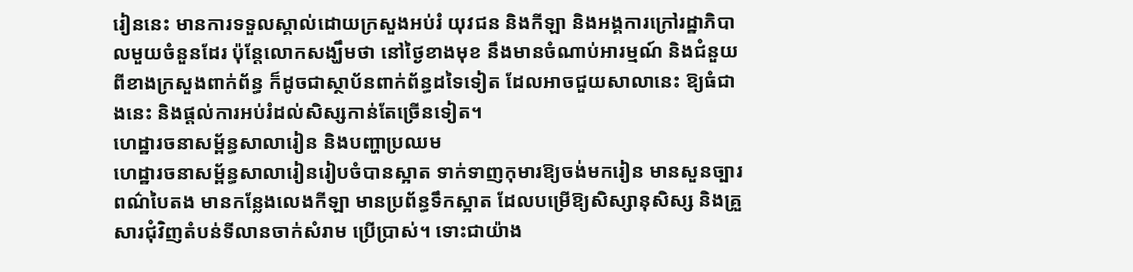រៀននេះ មានការទទួលស្គាល់ដោយក្រសួងអប់រំ យុវជន និងកីឡា និងអង្គការក្រៅរដ្ឋាភិបាលមួយចំនួនដែរ ប៉ុន្តែលោកសង្ឃឹមថា នៅថ្ងៃខាងមុខ នឹងមានចំណាប់អារម្មណ៍ និងជំនួយពីខាងក្រសួងពាក់ព័ន្ធ ក៏ដូចជាស្ថាប័នពាក់ព័ន្ធដទៃទៀត ដែលអាចជួយសាលានេះ ឱ្យធំជាងនេះ និងផ្ដល់ការអប់រំដល់សិស្សកាន់តែច្រើនទៀត។
ហេដ្ឋារចនាសម្ព័ន្ធសាលារៀន និងបញ្ហាប្រឈម
ហេដ្ឋារចនាសម្ព័ន្ធសាលារៀនរៀបចំបានស្អាត ទាក់ទាញកុមារឱ្យចង់មករៀន មានសួនច្បារពណ៌បៃតង មានកន្លែងលេងកីឡា មានប្រព័ន្ធទឹកស្អាត ដែលបម្រើឱ្យសិស្សានុសិស្ស និងគ្រួសារជុំវិញតំបន់ទីលានចាក់សំរាម ប្រើប្រាស់។ ទោះជាយ៉ាង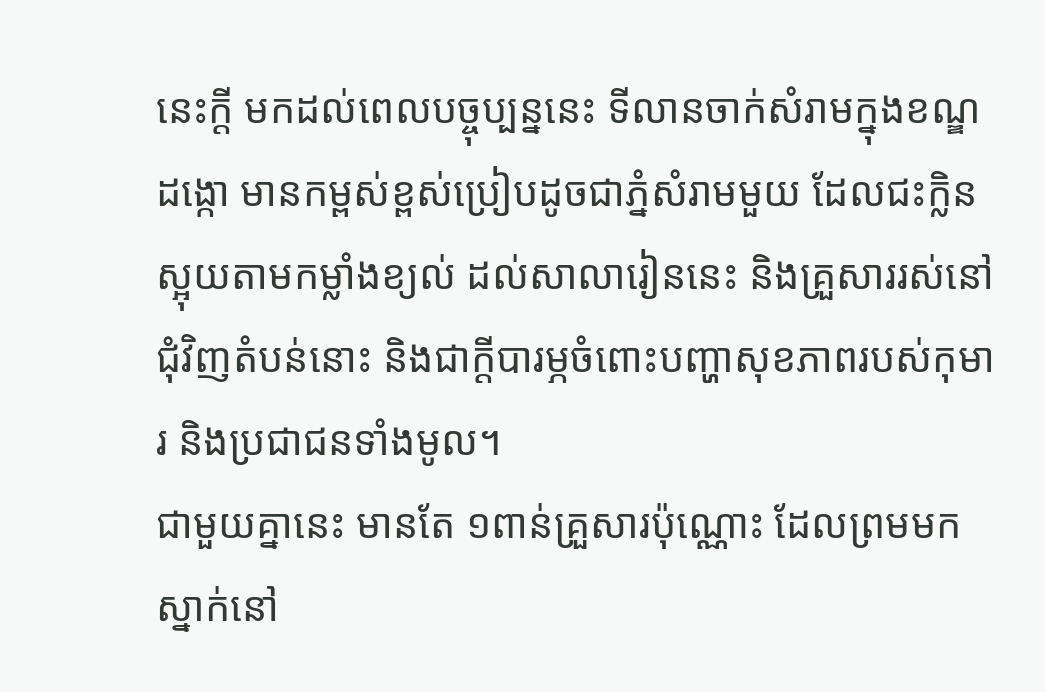នេះក្ដី មកដល់ពេលបច្ចុប្បន្ននេះ ទីលានចាក់សំរាមក្នុងខណ្ឌដង្កោ មានកម្ពស់ខ្ពស់ប្រៀបដូចជាភ្នំសំរាមមួយ ដែលជះក្លិនស្អុយតាមកម្លាំងខ្យល់ ដល់សាលារៀននេះ និងគ្រួសាររស់នៅជុំវិញតំបន់នោះ និងជាក្ដីបារម្ភចំពោះបញ្ហាសុខភាពរបស់កុមារ និងប្រជាជនទាំងមូល។
ជាមួយគ្នានេះ មានតែ ១ពាន់គ្រួសារប៉ុណ្ណោះ ដែលព្រមមកស្នាក់នៅ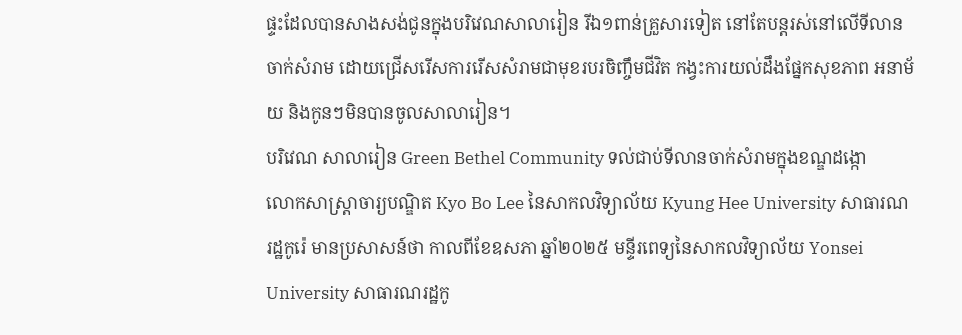ផ្ទះដែលបានសាងសង់ជូនក្នុងបរិវេណសាលារៀន រីឯ១ពាន់គ្រួសារទៀត នៅតែបន្តរស់នៅលើទីលានចាក់សំរាម ដោយជ្រើសរើសការរើសសំរាមជាមុខរបរចិញ្ចឹមជីវិត កង្វះការយល់ដឹងផ្នែកសុខភាព អនាម័យ និងកូនៗមិនបានចូលសាលារៀន។
បរិវេណ សាលារៀន Green Bethel Community ទល់ជាប់ទីលានចាក់សំរាមក្នុងខណ្ឌដង្កោ
លោកសាស្រ្តាចារ្យបណ្ឌិត Kyo Bo Lee នៃសាកលវិទ្យាល័យ Kyung Hee University សាធារណរដ្ឋកូរ៉េ មានប្រសាសន៍ថា កាលពីខែឧសភា ឆ្នាំ២០២៥ មន្ទីរពេទ្យនៃសាកលវិទ្យាល័យ Yonsei University សាធារណរដ្ឋកូ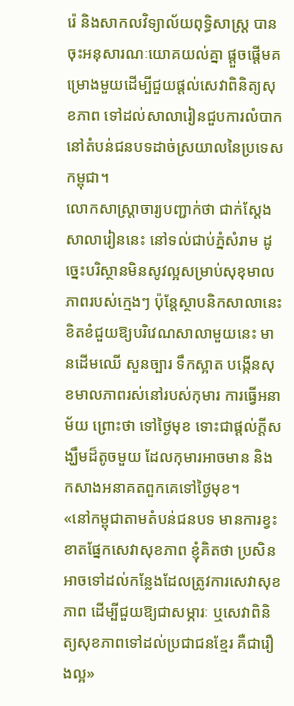រ៉េ និងសាកលវិទ្យាល័យពុទ្ធិសាស្រ្ត បានចុះអនុសារណៈយោគយល់គ្នា ផ្ដួចផ្ដើមគម្រោងមួយដើម្បីជួយផ្ដល់សេវាពិនិត្យសុខភាព ទៅដល់សាលារៀនជួបការលំបាកនៅតំបន់ជនបទដាច់ស្រយាលនៃប្រទេសកម្ពុជា។
លោកសាស្រ្តាចារ្យបញ្ជាក់ថា ជាក់ស្ដែងសាលារៀននេះ នៅទល់ជាប់ភ្នំសំរាម ដូច្នេះបរិស្ថានមិនសូវល្អសម្រាប់សុខុមាលភាពរបស់ក្មេងៗ ប៉ុន្តែស្ថាបនិកសាលានេះ ខិតខំជួយឱ្យបរិវេណសាលាមួយនេះ មានដើមឈើ សួនច្បារ ទឹកស្អាត បង្កើនសុខមាលភាពរស់នៅរបស់កុមារ ការធ្វើអនាម័យ ព្រោះថា ទៅថ្ងៃមុខ ទោះជាផ្ដល់ក្ដីសង្ឃឹមដ៏តូចមួយ ដែលកុមារអាចមាន និងកសាងអនាគតពួកគេទៅថ្ងៃមុខ។
«នៅកម្ពុជាតាមតំបន់ជនបទ មានការខ្វះខាតផ្នែកសេវាសុខភាព ខ្ញុំគិតថា ប្រសិនអាចទៅដល់កន្លែងដែលត្រូវការសេវាសុខភាព ដើម្បីជួយឱ្យជាសម្ភារៈ ឬសេវាពិនិត្យសុខភាពទៅដល់ប្រជាជនខ្មែរ គឺជារឿងល្អ»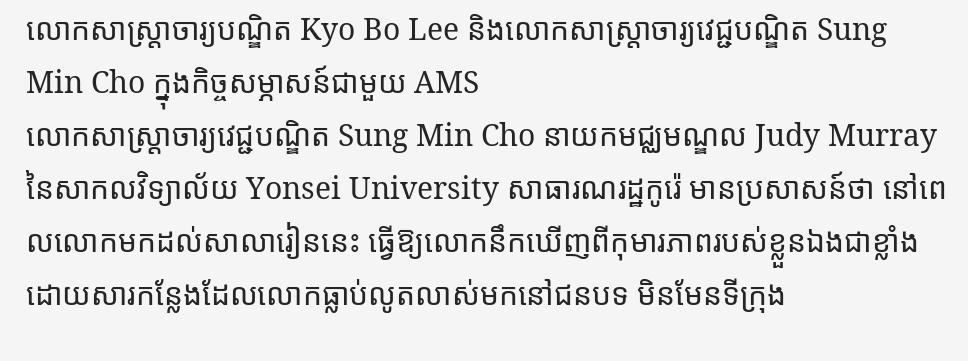លោកសាស្រ្តាចារ្យបណ្ឌិត Kyo Bo Lee និងលោកសាស្រ្តាចារ្យវេជ្ជបណ្ឌិត Sung Min Cho ក្នុងកិច្ចសម្ភាសន៍ជាមួយ AMS
លោកសាស្រ្តាចារ្យវេជ្ជបណ្ឌិត Sung Min Cho នាយកមជ្ឈមណ្ឌល Judy Murray នៃសាកលវិទ្យាល័យ Yonsei University សាធារណរដ្ឋកូរ៉េ មានប្រសាសន៍ថា នៅពេលលោកមកដល់សាលារៀននេះ ធ្វើឱ្យលោកនឹកឃើញពីកុមារភាពរបស់ខ្លួនឯងជាខ្លាំង ដោយសារកន្លែងដែលលោកធ្លាប់លូតលាស់មកនៅជនបទ មិនមែនទីក្រុង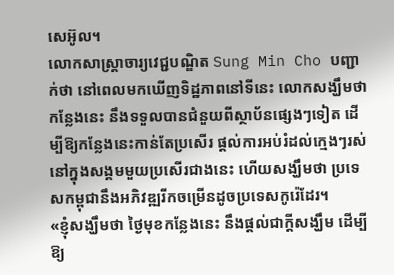សេអ៊ូល។
លោកសាស្រ្តាចារ្យវេជ្ជបណ្ឌិត Sung Min Cho បញ្ជាក់ថា នៅពេលមកឃើញទិដ្ឋភាពនៅទីនេះ លោកសង្ឃឹមថា កន្លែងនេះ នឹងទទួលបានជំនួយពីស្ថាប័នផ្សេងៗទៀត ដើម្បីឱ្យកន្លែងនេះកាន់តែប្រសើរ ផ្ដល់ការអប់រំដល់ក្មេងៗរស់នៅក្នុងសង្គមមួយប្រសើរជាងនេះ ហើយសង្ឃឹមថា ប្រទេសកម្ពុជានឹងអភិវឌ្ឍរីកចម្រើនដូចប្រទេសកូរ៉េដែរ។
«ខ្ញុំសង្ឃឹមថា ថ្ងៃមុខកន្លែងនេះ នឹងផ្ដល់ជាក្ដីសង្ឃឹម ដើម្បីឱ្យ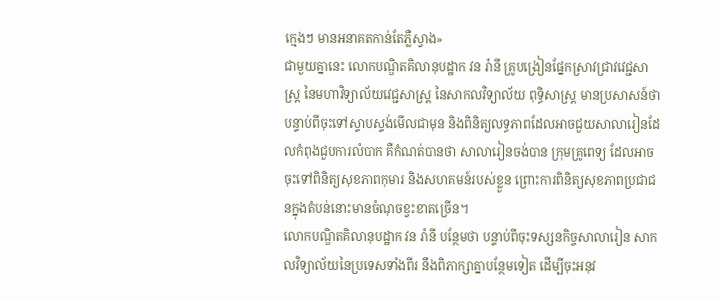ក្មេងៗ មានអនាគតកាន់តែភ្លឺស្វាង»
ជាមួយគ្នានេះ លោកបណ្ឌិតគិលានុបដ្ឋាក វន រ៉ានី គ្រូបង្រៀនផ្នែកស្រាវជ្រាវវេជ្ជសាស្រ្ត នៃមហាវិទ្យាល័យវេជ្ជសាស្រ្ត នៃសាកលវិទ្យាល័យ ពុទ្ធិសាស្រ្ត មានប្រសាសន៍ថា បន្ទាប់ពីចុះទៅស្ទាបស្ទង់មើលជាមុន និងពិនិត្យលទ្ធភាពដែលអាចជួយសាលារៀនដែលកំពុងជួបការលំបាក គឺកំណត់បានថា សាលារៀនចង់បាន ក្រុមគ្រូពេទ្យ ដែលអាចចុះទៅពិនិត្យសុខភាពកុមារ និងសហគមន៍របស់ខ្លួន ព្រោះការពិនិត្យសុខភាពប្រជាជនក្នុងតំបន់នោះមានចំណុចខ្វះខាតច្រើន។
លោកបណ្ឌិតគិលានុបដ្ឋាក វន រ៉ានី បន្ថែមថា បន្ទាប់ពីចុះទស្សនកិច្ចសាលារៀន សាកលវិទ្យាល័យនៃប្រទេសទាំងពីរ នឹងពិភាក្សាគ្នាបន្ថែមទៀត ដើម្បីចុះអនុវ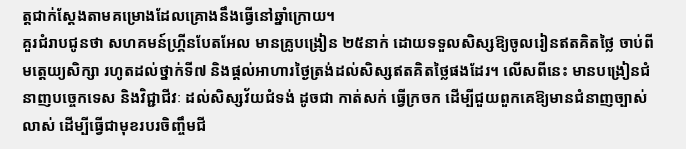ត្តជាក់ស្ដែងតាមគម្រោងដែលគ្រោងនឹងធ្វើនៅឆ្នាំក្រោយ។
គួរជំរាបជូនថា សហគមន៍ហ្គ្រីនបែតអែល មានគ្រូបង្រៀន ២៥នាក់ ដោយទទួលសិស្សឱ្យចូលរៀនឥតគិតថ្លៃ ចាប់ពីមត្តេយ្យសិក្សា រហូតដល់ថ្នាក់ទី៧ និងផ្ដល់អាហារថ្ងៃត្រង់ដល់សិស្សឥតគិតថ្លៃផងដែរ។ លើសពីនេះ មានបង្រៀនជំនាញបច្ចេកទេស និងវិជ្ជាជីវៈ ដល់សិស្សវ័យជំទង់ ដូចជា កាត់សក់ ធ្វើក្រចក ដើម្បីជួយពួកគេឱ្យមានជំនាញច្បាស់លាស់ ដើម្បីធ្វើជាមុខរបរចិញ្ចឹមជី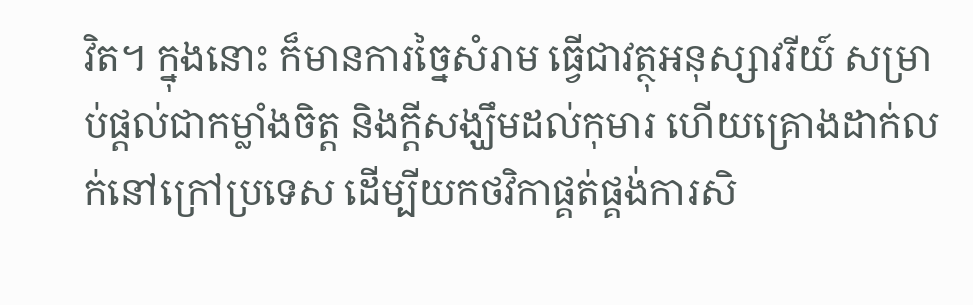វិត។ ក្នុងនោះ ក៏មានការច្នៃសំរាម ធ្វើជាវត្ថុអនុស្សាវរីយ៍ សម្រាប់ផ្ដល់ជាកម្លាំងចិត្ត និងក្ដីសង្ឃឹមដល់កុមារ ហើយគ្រោងដាក់លក់នៅក្រៅប្រទេស ដើម្បីយកថវិកាផ្គត់ផ្គង់ការសិ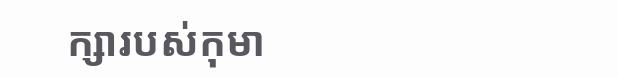ក្សារបស់កុមា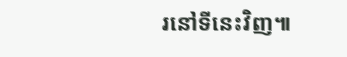រនៅទីនេះវិញ៕